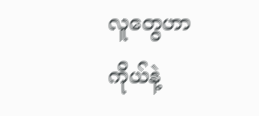လူတွေဟာ ကိုယ်နဲ့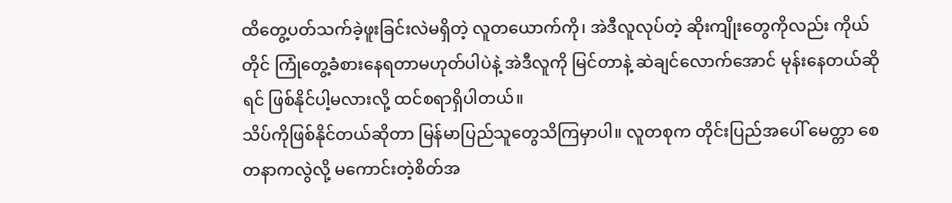ထိတွေ့ပတ်သက်ခဲ့ဖူးခြင်းလဲမရှိတဲ့ လူတယောက်ကို၊ အဲဒီလူလုပ်တဲ့ ဆိုးကျိုးတွေကိုလည်း ကိုယ်တိုင် ကြုံတွေ့ခံစားနေရတာမဟုတ်ပါပဲနဲ့ အဲဒီလူကို မြင်တာနဲ့ ဆဲချင်လောက်အောင် မုန်းနေတယ်ဆိုရင် ဖြစ်နိုင်ပါ့မလားလို့ ထင်စရာရှိပါတယ်။
သိပ်ကိုဖြစ်နိုင်တယ်ဆိုတာ မြန်မာပြည်သူတွေသိကြမှာပါ။ လူတစုက တိုင်းပြည်အပေါ် မေတ္တာ စေတနာကလွဲလို့ မကောင်းတဲ့စိတ်အ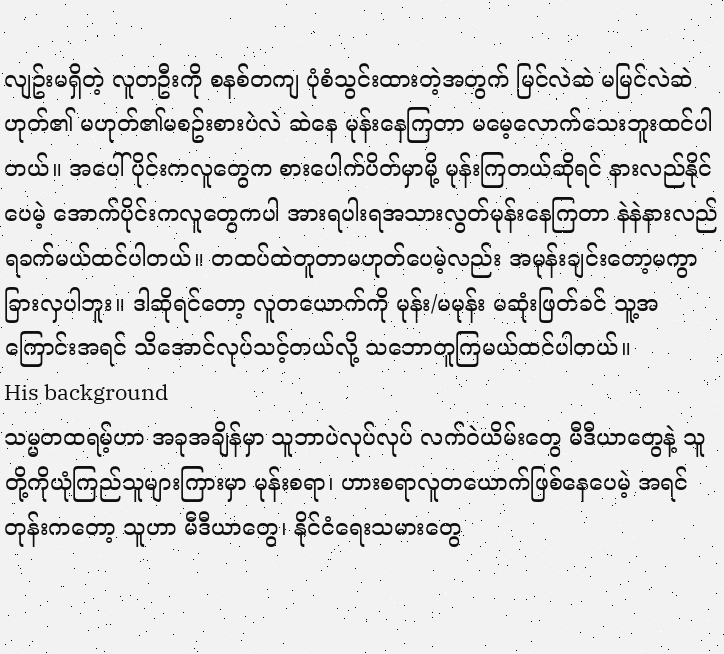လျဥ်းမရှိတဲ့ လူတဦးကို စနစ်တကျ ပုံစံသွင်းထားတဲ့အတွက် မြင်လဲဆဲ မမြင်လဲဆဲ ဟုတ်၏ မဟုတ်၏မစဥ်းစားပဲလဲ ဆဲနေ မုန်းနေကြတာ မမေ့လောက်သေးဘူးထင်ပါတယ်။ အပေါ်ပိုင်းကလူတွေက စားပေါက်ပိတ်မှာမို့ မုန်းကြတယ်ဆိုရင် နားလည်နိုင်ပေမဲ့ အောက်ပိုင်းကလူတွေကပါ အားရပါးရအသားလွတ်မုန်းနေကြတာ နဲနဲနားလည်ရခက်မယ်ထင်ပါတယ်။ တထပ်ထဲတူတာမဟုတ်ပေမဲ့လည်း အမုန်းချင်းတော့မကွာခြားလှပါဘူး။ ဒါဆိုရင်တော့ လူတယောက်ကို မုန်း/မမုန်း မဆုံးဖြတ်ခင် သူ့အကြောင်းအရင် သိအောင်လုပ်သင့်တယ်လို့ သဘောတူကြမယ်ထင်ပါတယ်။
His background
သမ္မတထရမ့်ဟာ အခုအချိန်မှာ သူဘာပဲလုပ်လုပ် လက်ဝဲယိမ်းတွေ မီဒီယာတွေနဲ့ သူတို့ကိုယုံကြည်သူများကြားမှာ မုန်းစရာ၊ ဟားစရာလူတယောက်ဖြစ်နေပေမဲ့ အရင်တုန်းကတော့ သူဟာ မီဒီယာတွေ၊ နိုင်ငံရေးသမားတွေ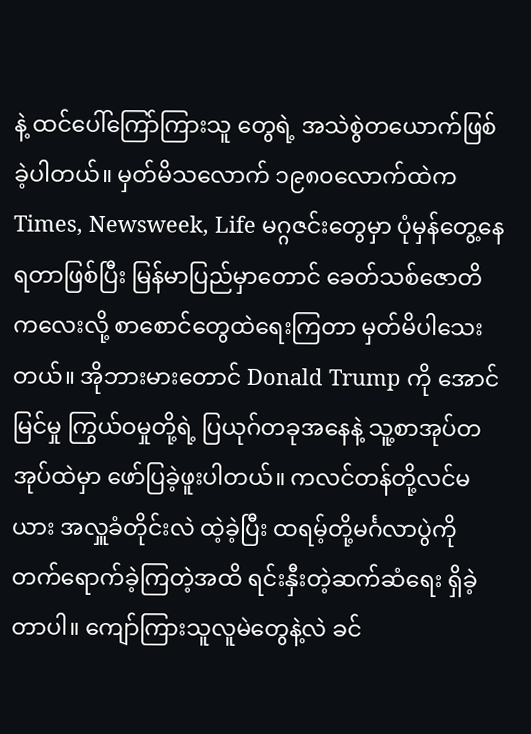နဲ့ ထင်ပေါ်ကြော်ကြားသူ တွေရဲ့ အသဲစွဲတယောက်ဖြစ်ခဲ့ပါတယ်။ မှတ်မိသလောက် ၁၉၈၀လောက်ထဲက Times, Newsweek, Life မဂ္ဂဇင်းတွေမှာ ပုံမှန်တွေ့နေရတာဖြစ်ပြီး မြန်မာပြည်မှာတောင် ခေတ်သစ်ဇောတိကလေးလို့ စာစောင်တွေထဲရေးကြတာ မှတ်မိပါသေးတယ်။ အိုဘားမားတောင် Donald Trump ကို အောင်မြင်မှု ကြွယ်ဝမှုတို့ရဲ့ ပြယုဂ်တခုအနေနဲ့ သူ့စာအုပ်တအုပ်ထဲမှာ ဖော်ပြခဲ့ဖူးပါတယ်။ ကလင်တန်တို့လင်မယား အလှူခံတိုင်းလဲ ထဲ့ခဲ့ပြီး ထရမ့်တို့မင်္ဂလာပွဲကို တက်ရောက်ခဲ့ကြတဲ့အထိ ရင်းနှီးတဲ့ဆက်ဆံရေး ရှိခဲ့တာပါ။ ကျော်ကြားသူလူမဲတွေနဲ့လဲ ခင်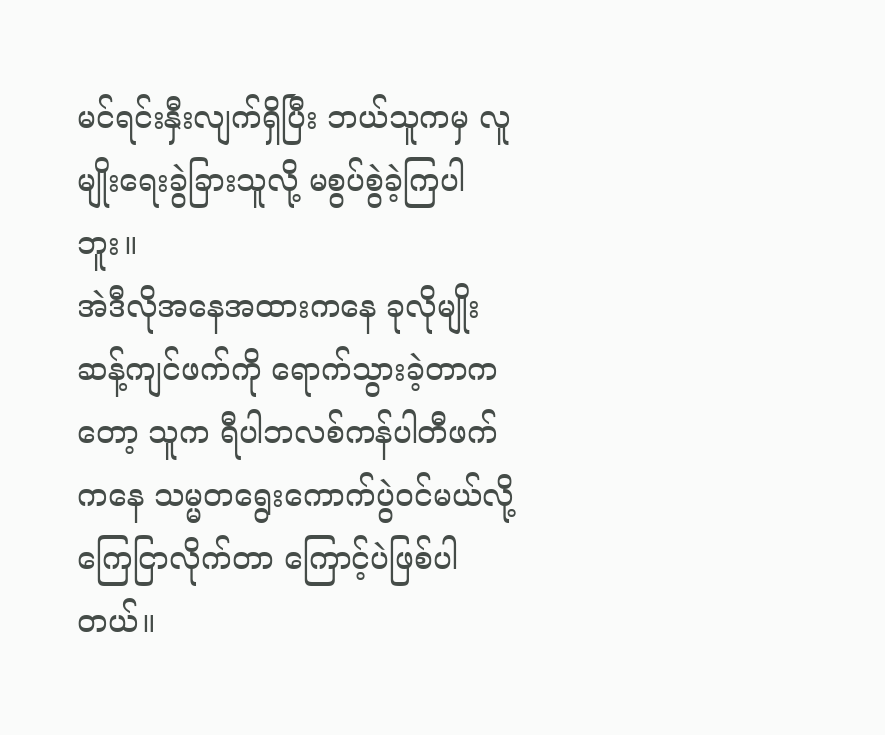မင်ရင်းနှီးလျက်ရှိပြီး ဘယ်သူကမှ လူမျိုးရေးခွဲခြားသူလို့ မစွပ်စွဲခဲ့ကြပါဘူး။
အဲဒီလိုအနေအထားကနေ ခုလိုမျိုးဆန့်ကျင်ဖက်ကို ရောက်သွားခဲ့တာကတော့ သူက ရီပါဘလစ်ကန်ပါတီဖက်ကနေ သမ္မတရွေးကောက်ပွဲဝင်မယ်လို့ ကြေငြာလိုက်တာ ကြောင့်ပဲဖြစ်ပါတယ်။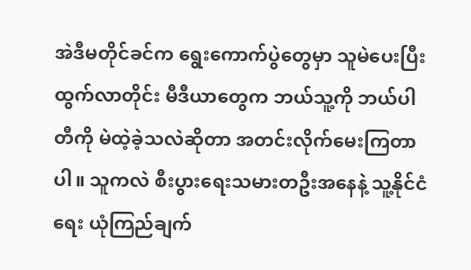အဲဒီမတိုင်ခင်က ရွေးကောက်ပွဲတွေမှာ သူမဲပေးပြီးထွက်လာတိုင်း မီဒီယာတွေက ဘယ်သူ့ကို ဘယ်ပါတီကို မဲထဲ့ခဲ့သလဲဆိုတာ အတင်းလိုက်မေးကြတာပါ။ သူကလဲ စီးပွားရေးသမားတဦးအနေနဲ့ သူ့နိုင်ငံရေး ယုံကြည်ချက်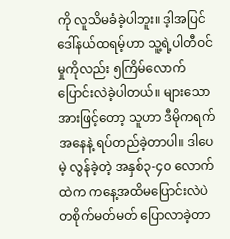ကို လူသိမခံခဲ့ပါဘူး။ ဒ့ါအပြင် ဒေါ်နယ်ထရမ့်ဟာ သူ့ရဲ့ပါတီဝင်မှုကိုလည်း ၅ကြိမ်လောက် ပြောင်းလဲခဲ့ပါတယ်။ များသောအားဖြင့်တော့ သူဟာ ဒီမိုကရက်အနေနဲ့ ရပ်တည်ခဲ့တာပါ။ ဒါပေမဲ့ လွန်ခဲ့တဲ့ အနှစ်၃-၄၀ လောက်ထဲက ကနေ့အထိမပြောင်းလဲပဲ တစိုက်မတ်မတ် ပြောလာခဲ့တာ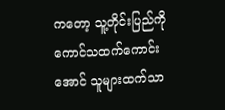ကတော့ သူ့တိုင်းပြည်ကို ကောင်သထက်ကောင်းအောင် သူများထက်သာ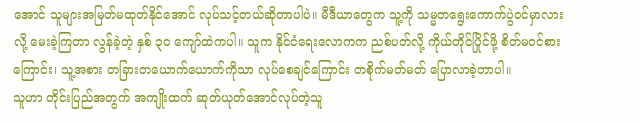အောင် သူများအမြတ်မထုတ်နိုင်အောင် လုပ်သင့်တယ်ဆိုတာပါပဲ။ မီဒီယာတွေက သူ့ကို သမ္မတရွေးကောက်ပွဲဝင်မှာလားလို့ မေးခဲ့ကြတာ လွန်ခဲ့တဲ့ နှစ် ၃၀ ကျော်ထဲကပါ။ သူက နိုင်ငံရေးလောကက ညစ်ပတ်လို့ ကိုယ်တိုင်ပြိုင်ဖို့ စိတ်မဝင်စားကြောင်း၊ သူ့အစား တခြားတယောက်ယောက်ကိုသာ လုပ်စေချင်ကြောင်း တစိုက်မတ်မတ် ပြောလာခဲ့တာပါ။
သူဟာ တိုင်းပြည်အတွက် အကျိုးထက် ဆုတ်ယုတ်အောင်လုပ်တဲ့သူ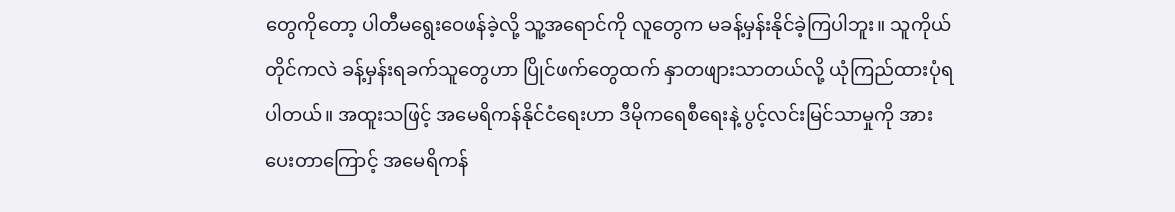တွေကိုတော့ ပါတီမရွေးဝေဖန်ခဲ့လို့ သူ့အရောင်ကို လူတွေက မခန့်မှန်းနိုင်ခဲ့ကြပါဘူး။ သူကိုယ်တိုင်ကလဲ ခန့်မှန်းရခက်သူတွေဟာ ပြိုင်ဖက်တွေထက် နှာတဖျားသာတယ်လို့ ယုံကြည်ထားပုံရပါတယ်။ အထူးသဖြင့် အမေရိကန်နိုင်ငံရေးဟာ ဒီမိုကရေစီရေးနဲ့ ပွင့်လင်းမြင်သာမှုကို အားပေးတာကြောင့် အမေရိကန်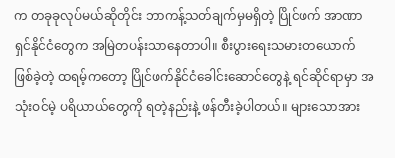က တခုခုလုပ်မယ်ဆိုတိုင်း ဘာကန့်သတ်ချက်မှမရှိတဲ့ ပြိုင်ဖက် အာဏာရှင်နိုင်ငံတွေက အမြဲတပန်းသာနေတာပါ။ စီးပွားရေးသမားတယောက်ဖြစ်ခဲ့တဲ့ ထရမ့်ကတော့ ပြိုင်ဖက်နိုင်ငံခေါင်းဆောင်တွေနဲ့ ရင်ဆိုင်ရာမှာ အသုံးဝင်မဲ့ ပရိယာယ်တွေကို ရတဲ့နည်းနဲ့ ဖန်တီးခဲ့ပါတယ်။ များသောအား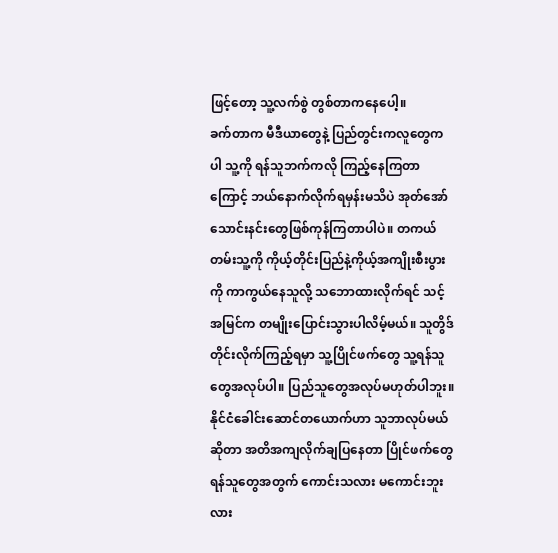ဖြင့်တော့ သူ့လက်စွဲ တွစ်တာကနေပေါ့။
ခက်တာက မီဒီယာတွေနဲ့ ပြည်တွင်းကလူတွေကပါ သူ့ကို ရန်သူဘက်ကလို ကြည့်နေကြတာကြောင့် ဘယ်နောက်လိုက်ရမှန်းမသိပဲ အုတ်အော်သောင်းနင်းတွေဖြစ်ကုန်ကြတာပါပဲ။ တကယ်တမ်းသူ့ကို ကိုယ့်တိုင်းပြည်နဲ့ကိုယ့်အကျိုးစီးပွားကို ကာကွယ်နေသူလို့ သဘောထားလိုက်ရင် သင့်အမြင်က တမျိုးပြောင်းသွားပါလိမ့်မယ်။ သူတွိဒ်တိုင်းလိုက်ကြည့်ရမှာ သူ့ပြိုင်ဖက်တွေ သူ့ရန်သူတွေအလုပ်ပါ။ ပြည်သူတွေအလုပ်မဟုတ်ပါဘူး။ နိုင်ငံခေါင်းဆောင်တယောက်ဟာ သူဘာလုပ်မယ်ဆိုတာ အတိအကျလိုက်ချပြနေတာ ပြိုင်ဖက်တွေ ရန်သူတွေအတွက် ကောင်းသလား မကောင်းဘူးလား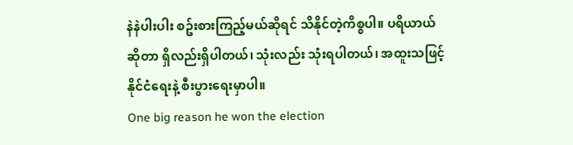နဲနဲပါးပါး စဥ်းစားကြည့်မယ်ဆိုရင် သိနိုင်တဲ့ကိစ္စပါ။ ပရိယာယ်ဆိုတာ ရှိလည်းရှိပါတယ်၊ သုံးလည်း သုံးရပါတယ်၊ အထူးသဖြင့် နိုင်ငံရေးနဲ့ စီးပွားရေးမှာပါ။
One big reason he won the election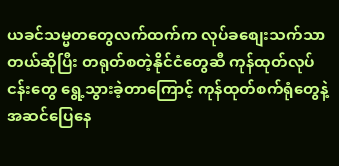ယခင်သမ္မတတွေလက်ထက်က လုပ်ခစျေးသက်သာတယ်ဆိုပြီး တရုတ်စတဲ့နိုင်ငံတွေဆီ ကုန်ထုတ်လုပ်ငန်းတွေ ရွေ့သွားခဲ့တာကြောင့် ကုန်ထုတ်စက်ရုံတွေနဲ့ အဆင်ပြေနေ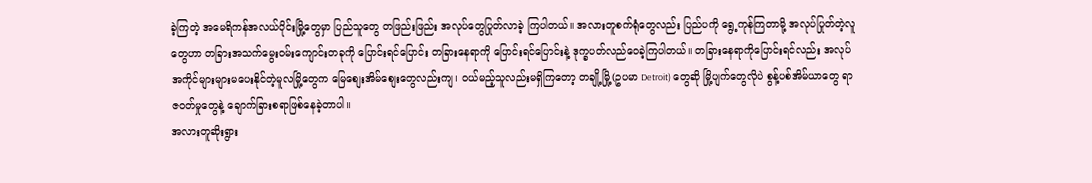ခဲ့ကြတဲ့ အမေရိကန်အလယ်ပိုင်းမြို့တွေမှာ ပြည်သူတွေ တဖြည်းဖြည်း အလုပ်တွေပြုတ်လာခဲ့ ကြပါတယ်။ အလားတူစက်ရုံတွေလည်း ပြည်ပကို ရွေ့ကုန်ကြတာမို့ အလုပ်ပြုတ်တဲ့လူတွေဟာ တခြားအသက်မွေးဝမ်းကျောင်းတခုကို ပြောင်းရင်ပြောင်း တခြားနေရာကို ပြောင်းရင်ပြောင်းနဲ့ ဒုက္ခပတ်လည်ဝေခဲ့ကြပါတယ်။ တခြားနေရာကိုပြောင်းရင်လည်း အလုပ်အကိုင်များများမပေးနိုင်တဲ့မူလမြို့တွေက မြေစျေးအိမ်စျေးတွေလည်းကျ၊ ဝယ်မည့်သူလည်းမရှိကြတော့ တချို့မြို့(ဥပမာ Detroit) တွေဆို မြို့ပျက်တွေလိုပဲ စွန့်ပစ်အိမ်ယာတွေ ရာဇဝတ်မှုတွေနဲ့ ချောက်ခြားစရာဖြစ်နေခဲ့တာပါ။
အလားတူဆိုးရွား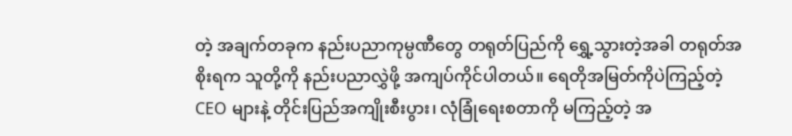တဲ့ အချက်တခုက နည်းပညာကုမ္ပဏီတွေ တရုတ်ပြည်ကို ရွှေ့သွားတဲ့အခါ တရုတ်အစိုးရက သူတို့ကို နည်းပညာလွှဲဖို့ အကျပ်ကိုင်ပါတယ်။ ရေတိုအမြတ်ကိုပဲကြည့်တဲ့ CEO များနဲ့ တိုင်းပြည်အကျိုးစီးပွား၊ လုံခြုံရေးစတာကို မကြည့်တဲ့ အ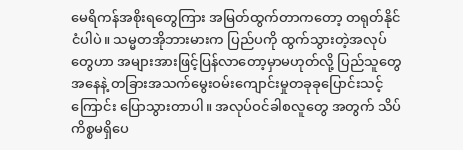မေရိကန်အစိုးရတွေကြား အမြတ်ထွက်တာကတော့ တရုတ်နိုင်ငံပါပဲ။ သမ္မတအိုဘားမားက ပြည်ပကို ထွက်သွားတဲ့အလုပ်တွေဟာ အများအားဖြင့်ပြန်လာတော့မှာမဟုတ်လို့ ပြည်သူတွေအနေနဲ့ တခြားအသက်မွေးဝမ်းကျောင်းမှုတခုခုပြောင်းသင့်ကြောင်း ပြောသွားတာပါ။ အလုပ်ဝင်ခါစလူတွေ အတွက် သိပ်ကိစ္စမရှိပေ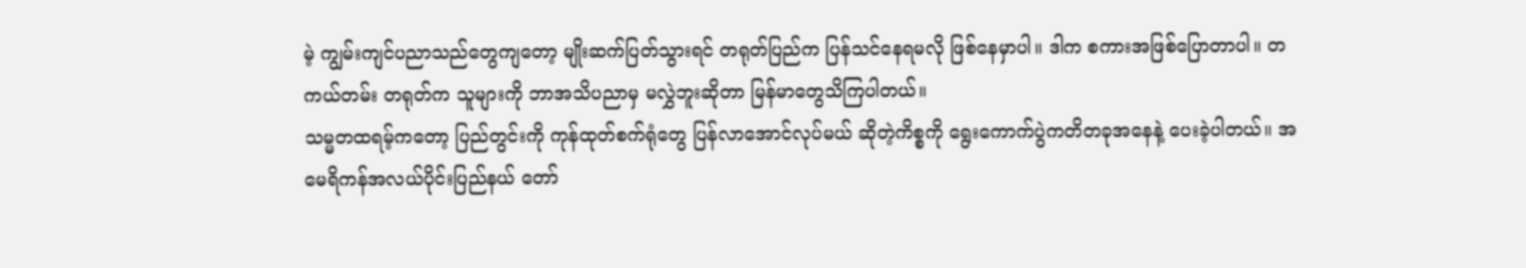မဲ့ ကျွမ်းကျင်ပညာသည်တွေကျတော့ မျိုးဆက်ပြတ်သွားရင် တရုတ်ပြည်က ပြန်သင်နေရမလို ဖြစ်နေမှာပါ။ ဒါက စကားအဖြစ်ပြောတာပါ။ တကယ်တမ်း တရုတ်က သူများကို ဘာအသိပညာမှ မလွှဲဘူးဆိုတာ မြန်မာတွေသိကြပါတယ်။
သမ္မတထရမ့်ကတော့ ပြည်တွင်းကို ကုန်ထုတ်စက်ရုံတွေ ပြန်လာအောင်လုပ်မယ် ဆိုတဲ့ကိစ္စကို ရွေးကောက်ပွဲကတိတခုအနေနဲ့ ပေးခဲ့ပါတယ်။ အမေရိကန်အလယ်ပိုင်းပြည်နယ် တော်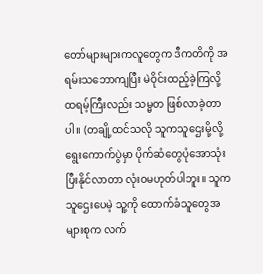တော်များများကလူတွေက ဒီကတိကို အရမ်းသဘောကျပြီး မဲဝိုင်းထည့်ခဲ့ကြလို့ ထရမ့်ကြီးလည်း သမ္မတ ဖြစ်လာခဲ့တာပါ။ (တချို့ထင်သလို သူကသူဌေးမို့လို့ ရွေးကောက်ပွဲမှာ ပိုက်ဆံတွေပုံအောသုံးပြီးနိုင်လာတာ လုံးဝမဟုတ်ပါဘူး။ သူကသူဌေးပေမဲ့ သူ့ကို ထောက်ခံသူတွေအများစုက လက်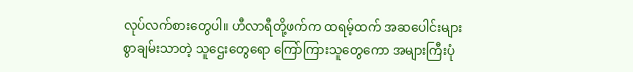လုပ်လက်စားတွေပါ။ ဟီလာရီတို့ဖက်က ထရမ့်ထက် အဆပေါင်းများစွာချမ်းသာတဲ့ သူဌေးတွေရော ကြော်ကြားသူတွေကော အများကြီးပုံ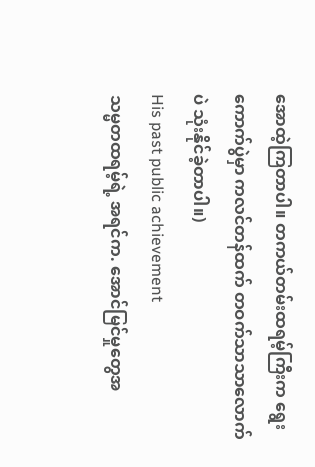အောထဲ့ကြတာပါ။ တကယ်တမ်းထရမ့်ကြီးက ရွေးကောက်ပွဲမှာ ကလင်တန်ထက် တဝက်သာသာလောက်ပဲ သုံးနိုင်ခဲ့တာပါ။)
His past public achievement
သမ္မတထရမ့်ရဲ့ အရင်က. အောင်မြင်မှုတွေအ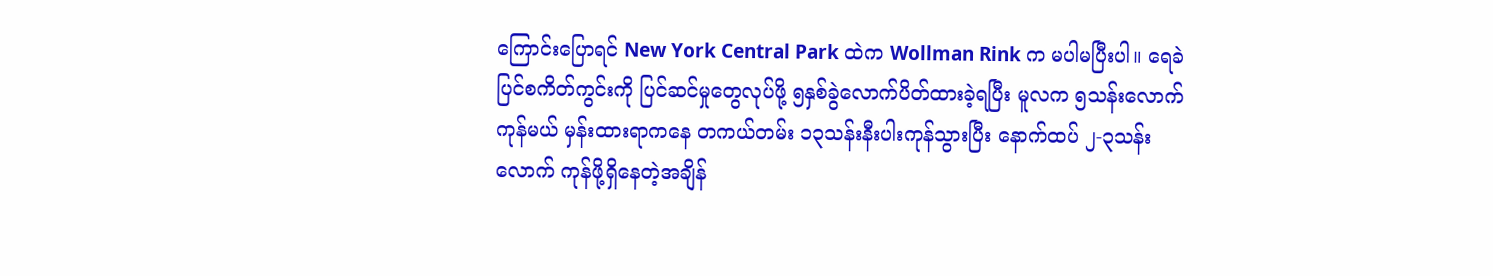ကြောင်းပြောရင် New York Central Park ထဲက Wollman Rink က မပါမပြီးပါ။ ရေခဲပြင်စကိတ်ကွင်းကို ပြင်ဆင်မှုတွေလုပ်ဖို့ ၅နှစ်ခွဲလောက်ပိတ်ထားခဲ့ရပြီး မူလက ၅သန်းလောက်ကုန်မယ် မှန်းထားရာကနေ တကယ်တမ်း ၁၃သန်းနီးပါးကုန်သွားပြီး နောက်ထပ် ၂-၃သန်းလောက် ကုန်ဖို့ရှိနေတဲ့အချိန်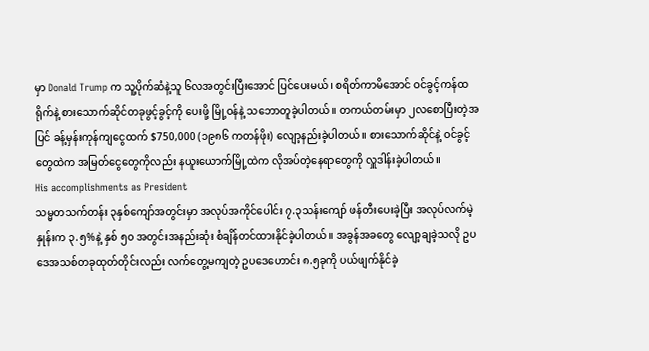မှာ Donald Trump က သူ့ပိုက်ဆံနဲ့သူ ၆လအတွင်းပြီးအောင် ပြင်ပေးမယ်၊ စရိတ်ကာမိအောင် ဝင်ခွင့်ကန်ထရိုက်နဲ့ စားသောက်ဆိုင်တခုဖွင့်ခွင့်ကို ပေးဖို့ မြို့ဝန်နဲ့ သဘောတူခဲ့ပါတယ်။ တကယ်တမ်းမှာ ၂လစောပြီးတဲ့အပြင် ခန့်မှန်းကုန်ကျငွေထက် $750,000 (၁၉၈၆ ကတန်ဖိုး) လျော့နည်းခဲ့ပါတယ်။ စားသောက်ဆိုင်နဲ့ ဝင်ခွင့်တွေထဲက အမြတ်ငွေတွေကိုလည်း နယူးယောက်မြို့ထဲက လိုအပ်တဲ့နေရာတွေကို လှူဒါန်းခဲ့ပါတယ်။
His accomplishments as President
သမ္မတသက်တန်း ၃နှစ်ကျော်အတွင်းမှာ အလုပ်အကိုင်ပေါင်း ၇.၃သန်းကျော် ဖန်တီးပေးခဲ့ပြီး အလုပ်လက်မဲ့နှုန်းက ၃.၅%နဲ့ နှစ် ၅၀ အတွင်းအနည်းဆုံး စံချိန်တင်ထားနိုင်ခဲ့ပါတယ်။ အခွန်အခတွေ လျော့ချခဲ့သလို ဥပဒေအသစ်တခုထုတ်တိုင်းလည်း လက်တွေ့မကျတဲ့ ဥပဒေဟောင်း ၈.၅ခုကို ပယ်ဖျက်နိုင်ခဲ့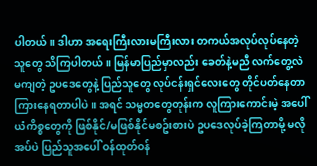ပါတယ်။ ဒါဟာ အရေးကြီးလားမကြီးလား တကယ်အလုပ်လုပ်နေတဲ့သူတွေ သိကြပါတယ်။ မြန်မာပြည်မှာလည်း ခေတ်နဲ့မညီ လက်တွေ့လဲမကျတဲ့ ဥပဒေတွေနဲ့ ပြည်သူတွေ လုပ်ငန်းရှင်လေးတွေ တိုင်ပတ်နေတာ ကြားနေရတာပါပဲ။ အရင် သမ္မတတွေတုန်းက လူကြားကောင်းမဲ့ အပေါ်ယံကိစ္စတွေကို ဖြစ်နိုင်/မဖြစ်နိုင်မစဥ်းစားပဲ ဥပဒေလုပ်ခဲ့ကြတာမို့ မလိုအပ်ပဲ ပြည်သူအပေါ် ဝန်ထုတ်ဝန်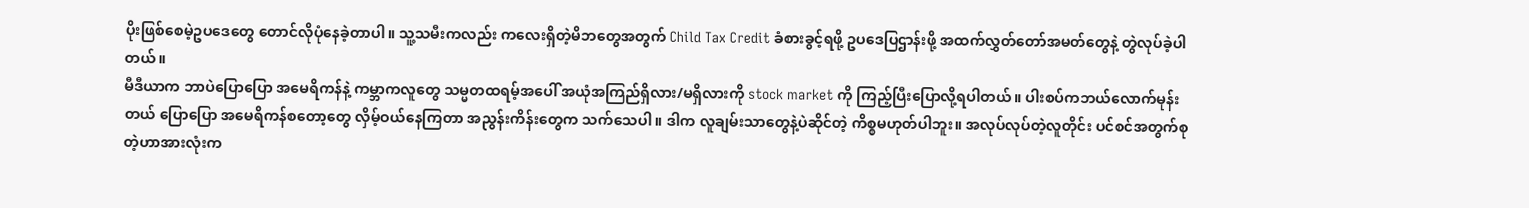ပိုးဖြစ်စေမဲ့ဥပဒေတွေ တောင်လိုပုံနေခဲ့တာပါ။ သူ့သမီးကလည်း ကလေးရှိတဲ့မိဘတွေအတွက် Child Tax Credit ခံစားခွင့်ရဖို့ ဥပဒေပြဌာန်းဖို့ အထက်လွှတ်တော်အမတ်တွေနဲ့ တွဲလုပ်ခဲ့ပါတယ်။
မီဒီယာက ဘာပဲပြောပြော အမေရိကန်နဲ့ ကမ္ဘာကလူတွေ သမ္မတထရမ့်အပေါ် အယုံအကြည်ရှိလား/မရှိလားကို stock market ကို ကြည့်ပြီးပြောလို့ရပါတယ်။ ပါးစပ်ကဘယ်လောက်မုန်းတယ် ပြောပြော အမေရိကန်စတော့တွေ လှိမ့်ဝယ်နေကြတာ အညွန်းကိန်းတွေက သက်သေပါ။ ဒါက လူချမ်းသာတွေနဲ့ပဲဆိုင်တဲ့ ကိစ္စမဟုတ်ပါဘူး။ အလုပ်လုပ်တဲ့လူတိုင်း ပင်စင်အတွက်စုတဲ့ဟာအားလုံးက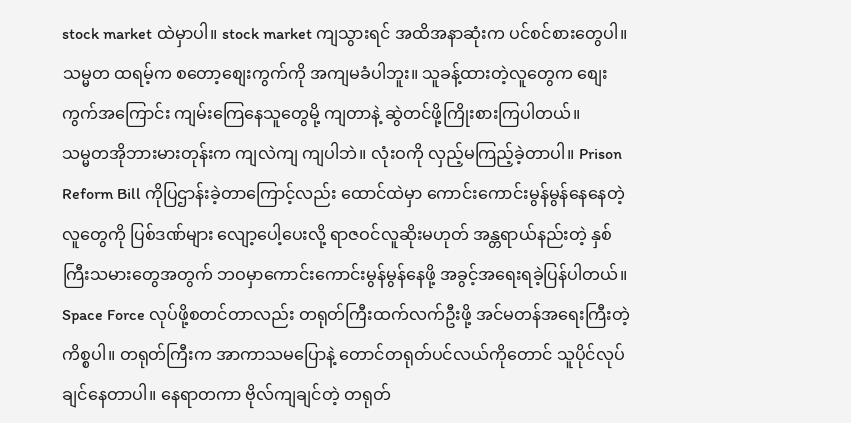stock market ထဲမှာပါ။ stock market ကျသွားရင် အထိအနာဆုံးက ပင်စင်စားတွေပါ။ သမ္မတ ထရမ့်က စတော့စျေးကွက်ကို အကျမခံပါဘူး။ သူခန့်ထားတဲ့လူတွေက စျေးကွက်အကြောင်း ကျမ်းကြေနေသူတွေမို့ ကျတာနဲ့ ဆွဲတင်ဖို့ကြိုးစားကြပါတယ်။
သမ္မတအိုဘားမားတုန်းက ကျလဲကျ ကျပါဘဲ။ လုံးဝကို လှည့်မကြည့်ခဲ့တာပါ။ Prison Reform Bill ကိုပြဌာန်းခဲ့တာကြောင့်လည်း ထောင်ထဲမှာ ကောင်းကောင်းမွန်မွန်နေနေတဲ့လူတွေကို ပြစ်ဒဏ်များ လျော့ပေါ့ပေးလို့ ရာဇဝင်လူဆိုးမဟုတ် အန္တရာယ်နည်းတဲ့ နှစ်ကြီးသမားတွေအတွက် ဘဝမှာကောင်းကောင်းမွန်မွန်နေဖို့ အခွင့်အရေးရခဲ့ပြန်ပါတယ်။ Space Force လုပ်ဖို့စတင်တာလည်း တရုတ်ကြီးထက်လက်ဦးဖို့ အင်မတန်အရေးကြီးတဲ့ ကိစ္စပါ။ တရုတ်ကြီးက အာကာသမပြောနဲ့ တောင်တရုတ်ပင်လယ်ကိုတောင် သူပိုင်လုပ်ချင်နေတာပါ။ နေရာတကာ ဗိုလ်ကျချင်တဲ့ တရုတ်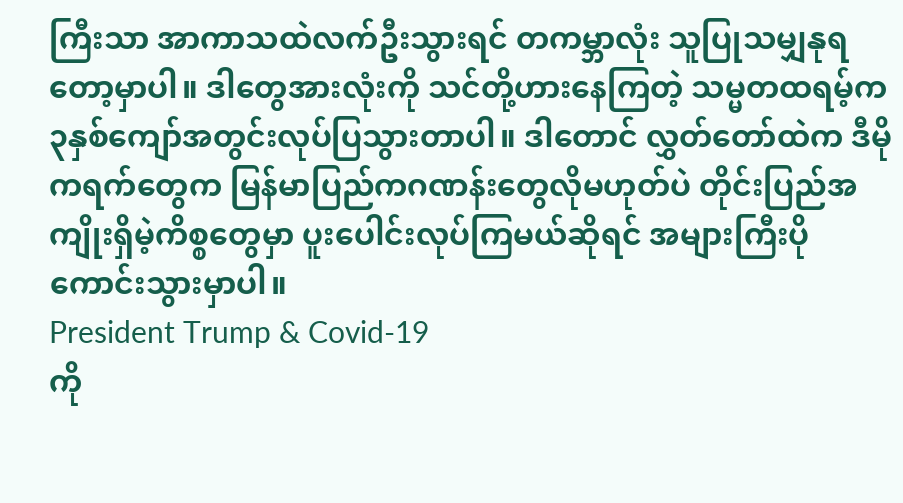ကြီးသာ အာကာသထဲလက်ဦးသွားရင် တကမ္ဘာလုံး သူပြုသမျှနုရတော့မှာပါ။ ဒါတွေအားလုံးကို သင်တို့ဟားနေကြတဲ့ သမ္မတထရမ့်က ၃နှစ်ကျော်အတွင်းလုပ်ပြသွားတာပါ။ ဒါတောင် လွှတ်တော်ထဲက ဒီမိုကရက်တွေက မြန်မာပြည်ကဂဏန်းတွေလိုမဟုတ်ပဲ တိုင်းပြည်အကျိုးရှိမဲ့ကိစ္စတွေမှာ ပူးပေါင်းလုပ်ကြမယ်ဆိုရင် အများကြီးပိုကောင်းသွားမှာပါ။
President Trump & Covid-19
ကို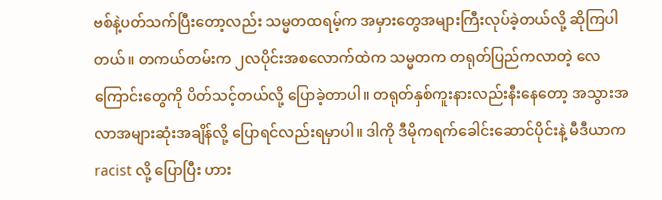ဗစ်နဲ့ပတ်သက်ပြီးတော့လည်း သမ္မတထရမ့်က အမှားတွေအများကြီးလုပ်ခဲ့တယ်လို့ ဆိုကြပါတယ်။ တကယ်တမ်းက ၂လပိုင်းအစလောက်ထဲက သမ္မတက တရုတ်ပြည်ကလာတဲ့ လေကြောင်းတွေကို ပိတ်သင့်တယ်လို့ ပြောခဲ့တာပါ။ တရုတ်နှစ်ကူးနားလည်းနီးနေတော့ အသွားအလာအများဆုံးအချိန်လို့ ပြောရင်လည်းရမှာပါ။ ဒါကို ဒီမိုကရက်ခေါင်းဆောင်ပိုင်းနဲ့ မီဒီယာက racist လို့ ပြောပြီး ဟား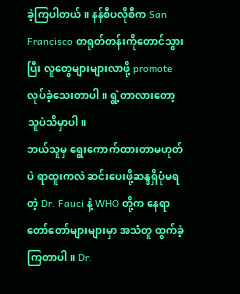ခဲ့ကြပါတယ်။ နန်စီပလိုစီက San Francisco တရုတ်တန်းကိုတောင်သွားပြီး လူတွေများများလာဖို့ promote လုပ်ခဲ့သေးတာပါ။ ရွဲ့တာလားတော့သူပဲသိမှာပါ။
ဘယ်သူမှ ရွေးကောက်ထားတာမဟုတ်ပဲ ရာထူးကလဲ ဆင်းပေးဖို့ဆန္ဒရှိပုံမရတဲ့ Dr. Fauci နဲ့ WHO တို့က နေရာတော်တော်များများမှာ အသံတူ ထွက်ခဲ့ကြတာပါ။ Dr.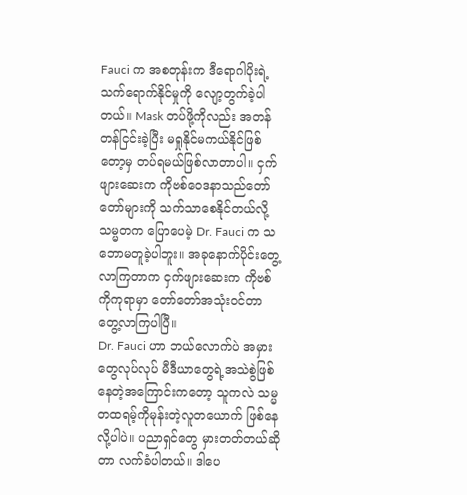Fauci က အစတုန်းက ဒီရောဂါပိုးရဲ့ သက်ရောက်နိုင်မှုကို လျော့တွက်ခဲ့ပါတယ်။ Mask တပ်ဖို့ကိုလည်း အတန်တန်ငြင်းခဲ့ပြီး မရှုနိုင်မကယ်နိုင်ဖြစ်တော့မှ တပ်ရမယ်ဖြစ်လာတာပါ။ ငှက်ဖျားဆေးက ကိုဗစ်ဝေဒနာသည်တော်တော်များကို သက်သာစေနိုင်တယ်လို့ သမ္မတက ပြောပေမဲ့ Dr. Fauci က သဘောမတူခဲ့ပါဘူး။ အခုနောက်ပိုင်းတွေ့လာကြတာက ငှက်ဖျားဆေးက ကိုဗစ်ကိုကုရာမှာ တော်တော်အသုံးဝင်တာ တွေ့လာကြပါပြီ။
Dr. Fauci ဟာ ဘယ်လောက်ပဲ အမှားတွေလုပ်လုပ် မီဒီယာတွေရဲ့အသဲစွဲဖြစ်နေတဲ့အကြောင်းကတော့ သူကလဲ သမ္မတထရမ့်ကိုမုန်းတဲ့လူတယောက် ဖြစ်နေလို့ပါပဲ။ ပညာရှင်တွေ မှားတတ်တယ်ဆိုတာ လက်ခံပါတယ်။ ဒါပေ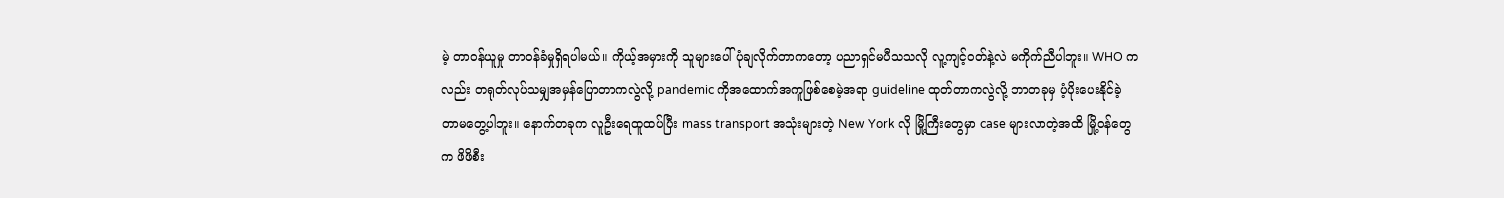မဲ့ တာဝန်ယူမှု တာဝန်ခံမှုရှိရပါမယ်။ ကိုယ့်အမှားကို သူများပေါ်ပုံချလိုက်တာကတော့ ပညာရှင်မပီသသလို လူ့ကျင့်ဝတ်နဲ့လဲ မကိုက်ညီပါဘူး။ WHO ကလည်း တရုတ်လုပ်သမျှအမှန်ပြောတာကလွဲလို့ pandemic ကိုအထောက်အကူဖြစ်စေမဲ့အရာ guideline ထုတ်တာကလွဲလို့ ဘာတခုမှ ပံ့ပိုးပေးနိုင်ခဲ့တာမတွေ့ပါဘူး။ နောက်တခုက လူဦးရေထူထပ်ပြီး mass transport အသုံးများတဲ့ New York လို မြို့ကြီးတွေမှာ case များလာတဲ့အထိ မြို့ဝန်တွေက ဖိဖိစီး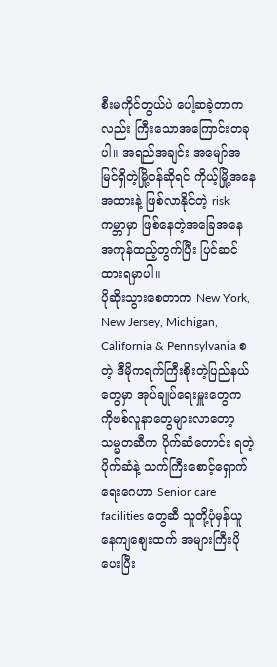စီးမကိုင်တွယ်ပဲ ပေါ့ဆခဲ့တာကလည်း ကြီးသောအကြောင်းတခုပါ။ အရည်အချင်း အမျော်အမြင်ရှိတဲ့မြို့ဝန်ဆိုရင် ကိုယ့်မြို့အနေအထားနဲ့ ဖြစ်လာနိုင်တဲ့ risk ကမ္ဘာမှာ ဖြစ်နေတဲ့အခြေအနေ အကုန်ထည့်တွက်ပြီး ပြင်ဆင်ထားရမှာပါ။
ပိုဆိုးသွားစေတာက New York, New Jersey, Michigan, California & Pennsylvania စတဲ့ ဒီမိုကရက်ကြီးစိုးတဲ့ပြည်နယ်တွေမှာ အုပ်ချုပ်ရေးမှူးတွေက ကိုဗစ်လူနာတွေများလာတော့ သမ္မတဆီက ပိုက်ဆံတောင်း ရတဲ့ပိုက်ဆံနဲ့ သက်ကြီးစောင့်ရှောက်ရေးဂေဟာ Senior care facilities တွေဆီ သူတို့ပုံမှန်ယူနေကျစျေးထက် အများကြီးပိုပေးပြီး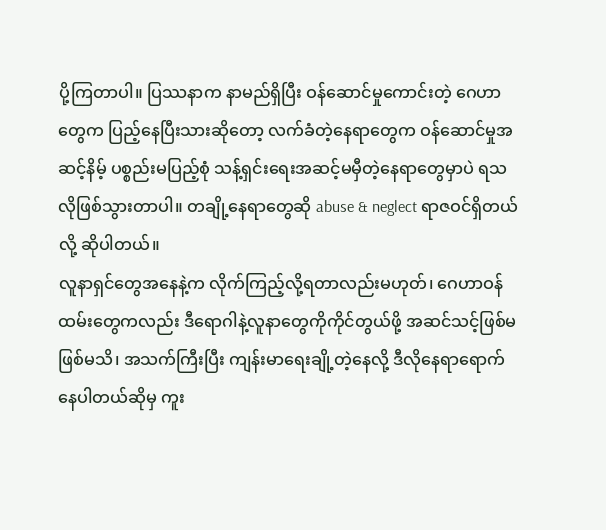ပို့ကြတာပါ။ ပြဿနာက နာမည်ရှိပြီး ဝန်ဆောင်မှုကောင်းတဲ့ ဂေဟာတွေက ပြည့်နေပြီးသားဆိုတော့ လက်ခံတဲ့နေရာတွေက ဝန်ဆောင်မှုအဆင့်နိမ့် ပစ္စည်းမပြည့်စုံ သန့်ရှင်းရေးအဆင့်မမှီတဲ့နေရာတွေမှာပဲ ရသလိုဖြစ်သွားတာပါ။ တချို့နေရာတွေဆို abuse & neglect ရာဇဝင်ရှိတယ်လို့ ဆိုပါတယ်။
လူနာရှင်တွေအနေနဲ့က လိုက်ကြည့်လို့ရတာလည်းမဟုတ်၊ ဂေဟာဝန်ထမ်းတွေကလည်း ဒီရောဂါနဲ့လူနာတွေကိုကိုင်တွယ်ဖို့ အဆင်သင့်ဖြစ်မဖြစ်မသိ၊ အသက်ကြီးပြီး ကျန်းမာရေးချို့တဲ့နေလို့ ဒီလိုနေရာရောက်နေပါတယ်ဆိုမှ ကူး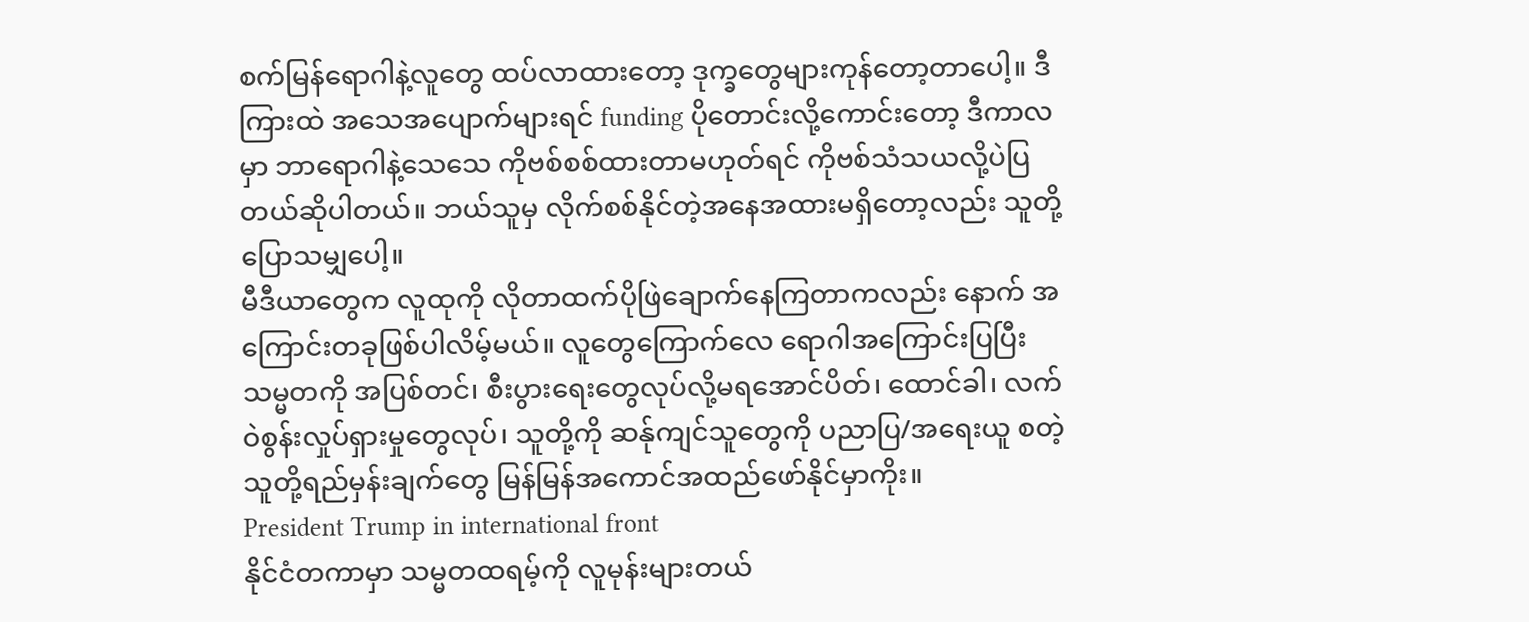စက်မြန်ရောဂါနဲ့လူတွေ ထပ်လာထားတော့ ဒုက္ခတွေများကုန်တော့တာပေါ့။ ဒီကြားထဲ အသေအပျောက်များရင် funding ပိုတောင်းလို့ကောင်းတော့ ဒီကာလမှာ ဘာရောဂါနဲ့သေသေ ကိုဗစ်စစ်ထားတာမဟုတ်ရင် ကိုဗစ်သံသယလို့ပဲပြတယ်ဆိုပါတယ်။ ဘယ်သူမှ လိုက်စစ်နိုင်တဲ့အနေအထားမရှိတော့လည်း သူတို့ ပြောသမျှပေါ့။
မီဒီယာတွေက လူထုကို လိုတာထက်ပိုဖြဲချောက်နေကြတာကလည်း နောက် အကြောင်းတခုဖြစ်ပါလိမ့်မယ်။ လူတွေကြောက်လေ ရောဂါအကြောင်းပြပြီး သမ္မတကို အပြစ်တင်၊ စီးပွားရေးတွေလုပ်လို့မရအောင်ပိတ်၊ ထောင်ခါ၊ လက်ဝဲစွန်းလှုပ်ရှားမှုတွေလုပ်၊ သူတို့ကို ဆန်ုကျင်သူတွေကို ပညာပြ/အရေးယူ စတဲ့သူတို့ရည်မှန်းချက်တွေ မြန်မြန်အကောင်အထည်ဖော်နိုင်မှာကိုး။
President Trump in international front
နိုင်ငံတကာမှာ သမ္မတထရမ့်ကို လူမုန်းများတယ်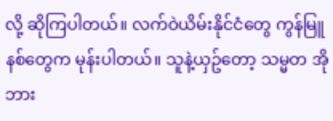လို့ ဆိုကြပါတယ်။ လက်ဝဲယိမ်းနိုင်ငံတွေ ကွန်မြူနစ်တွေက မုန်းပါတယ်။ သူနဲ့ယှဥ်တော့ သမ္မတ အိုဘား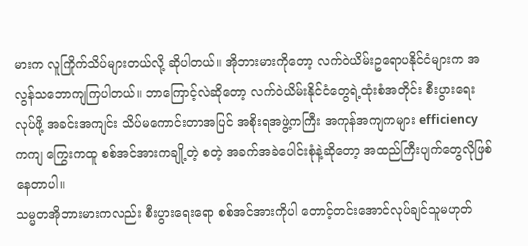မားက လူကြိုက်သိပ်များတယ်လို့ ဆိုပါတယ်။ အိုဘားမားကိုတော့ လက်ဝဲယိမ်းဥရောပနိုင်ငံများက အလွန်သဘောကျကြပါတယ်။ ဘာကြောင့်လဲဆိုတော့ လက်ဝဲယိမ်းနိုင်ငံတွေရဲ့ထုံးစံအတိုင်း စီးပွားရေးလုပ်ဖို့ အခင်းအကျင်း သိပ်မကောင်းတာအပြင် အစိုးရအဖွဲ့ကကြီး အကုန်အကျကများ efficiency ကကျ ကြွေးကထူ စစ်အင်အားကချို့တဲ့ စတဲ့ အခက်အခဲပေါင်းစုံနဲ့ဆိုတော့ အထည်ကြီးပျက်တွေလိုဖြစ်နေတာပါ။
သမ္မတအိုဘားမားကလည်း စီးပွားရေးရော စစ်အင်အားကိုပါ တောင့်တင်းအောင်လုပ်ချင်သူမဟုတ်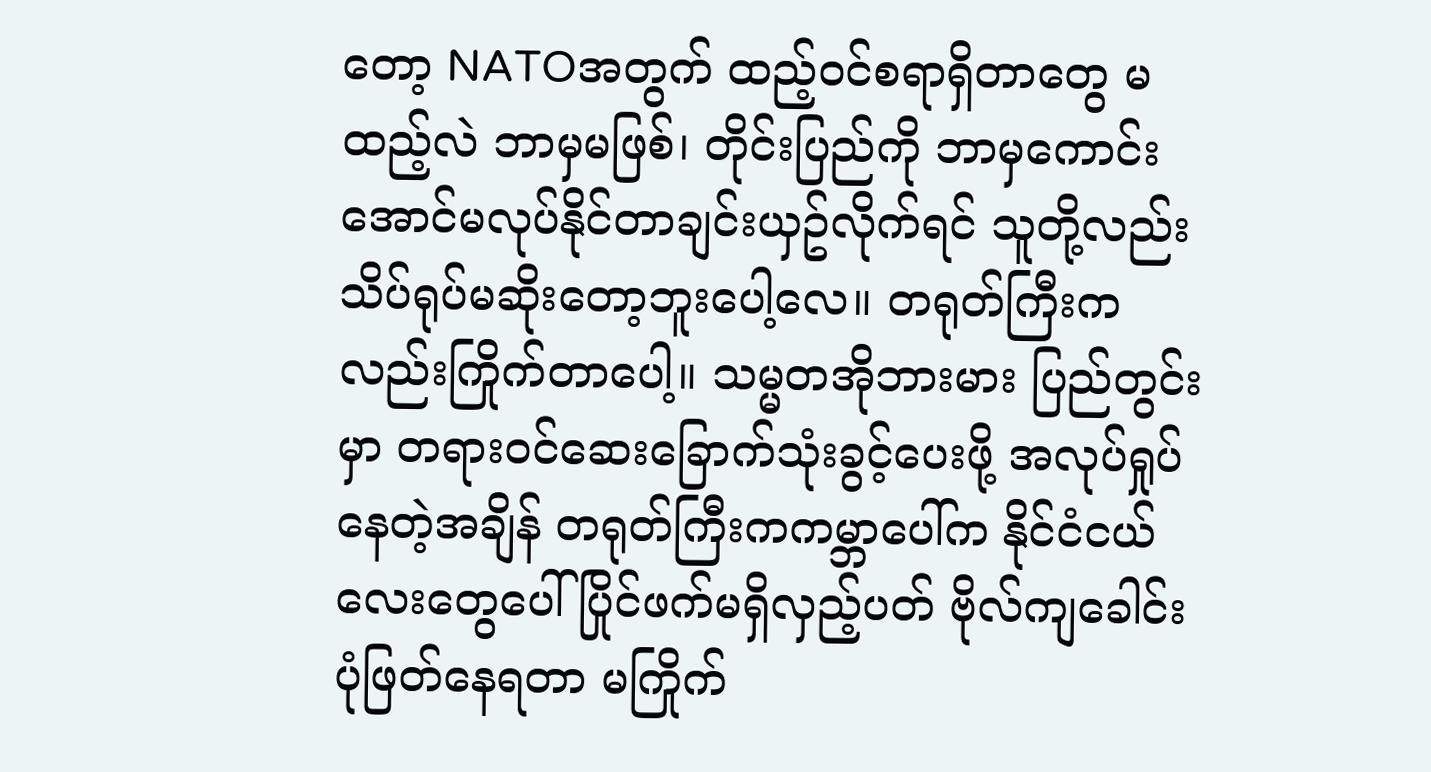တော့ NATOအတွက် ထည့်ဝင်စရာရှိတာတွေ မထည့်လဲ ဘာမှမဖြစ်၊ တိုင်းပြည်ကို ဘာမှကောင်းအောင်မလုပ်နိုင်တာချင်းယှဥ်လိုက်ရင် သူတို့လည်း သိပ်ရုပ်မဆိုးတော့ဘူးပေါ့လေ။ တရုတ်ကြီးကလည်းကြိုက်တာပေါ့။ သမ္မတအိုဘားမား ပြည်တွင်းမှာ တရားဝင်ဆေးခြောက်သုံးခွင့်ပေးဖို့ အလုပ်ရှုပ်နေတဲ့အချိန် တရုတ်ကြီးကကမ္ဘာပေါ်က နိုင်ငံငယ်လေးတွေပေါ် ပြိုင်ဖက်မရှိလှည့်ပတ် ဗိုလ်ကျခေါင်းပုံဖြတ်နေရတာ မကြိုက်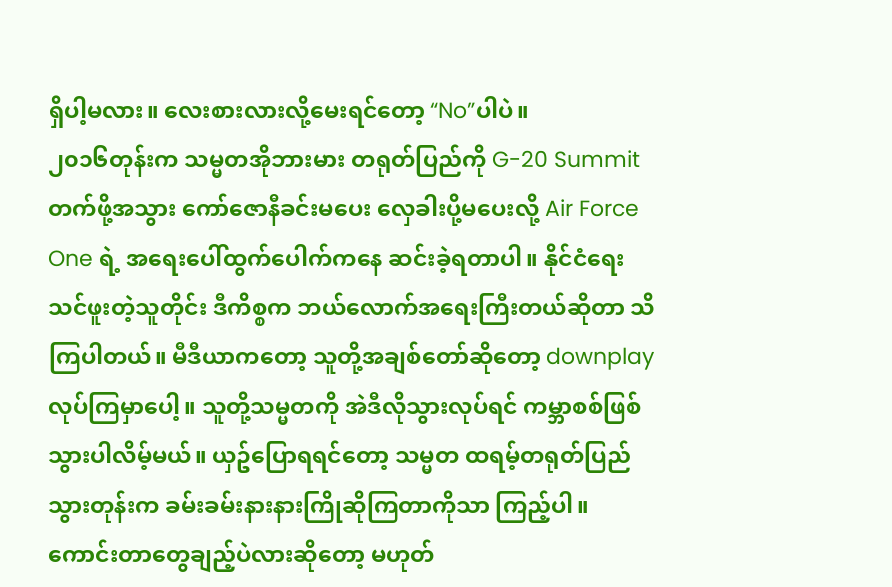ရှိပါ့မလား။ လေးစားလားလို့မေးရင်တော့ “No”ပါပဲ။
၂၀၁၆တုန်းက သမ္မတအိုဘားမား တရုတ်ပြည်ကို G-20 Summit တက်ဖို့အသွား ကော်ဇောနီခင်းမပေး လှေခါးပို့မပေးလို့ Air Force One ရဲ့ အရေးပေါ်ထွက်ပေါက်ကနေ ဆင်းခဲ့ရတာပါ။ နိုင်ငံရေးသင်ဖူးတဲ့သူတိုင်း ဒီကိစ္စက ဘယ်လောက်အရေးကြီးတယ်ဆိုတာ သိကြပါတယ်။ မီဒီယာကတော့ သူတို့အချစ်တော်ဆိုတော့ downplay လုပ်ကြမှာပေါ့။ သူတို့သမ္မတကို အဲဒီလိုသွားလုပ်ရင် ကမ္ဘာစစ်ဖြစ်သွားပါလိမ့်မယ်။ ယှဥ်ပြောရရင်တော့ သမ္မတ ထရမ့်တရုတ်ပြည်သွားတုန်းက ခမ်းခမ်းနားနားကြိုဆိုကြတာကိုသာ ကြည့်ပါ။
ကောင်းတာတွေချည့်ပဲလားဆိုတော့ မဟုတ်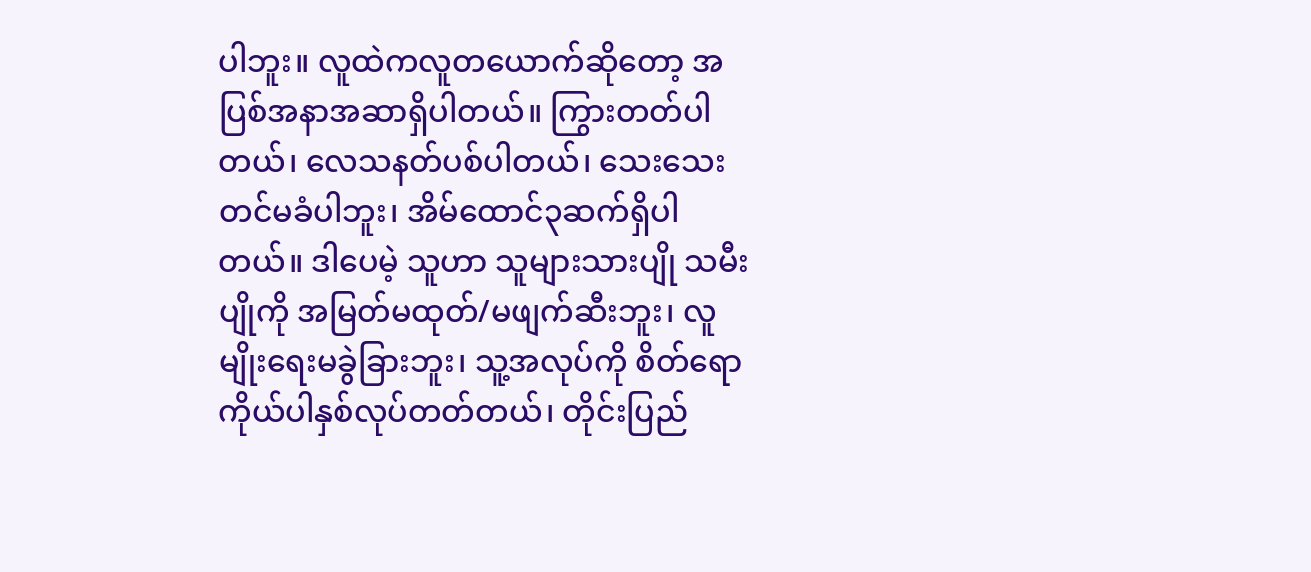ပါဘူး။ လူထဲကလူတယောက်ဆိုတော့ အပြစ်အနာအဆာရှိပါတယ်။ ကြွားတတ်ပါတယ်၊ လေသနတ်ပစ်ပါတယ်၊ သေးသေးတင်မခံပါဘူး၊ အိမ်ထောင်၃ဆက်ရှိပါတယ်။ ဒါပေမဲ့ သူဟာ သူများသားပျို သမီးပျိုကို အမြတ်မထုတ်/မဖျက်ဆီးဘူး၊ လူမျိုးရေးမခွဲခြားဘူး၊ သူ့အလုပ်ကို စိတ်ရောကိုယ်ပါနှစ်လုပ်တတ်တယ်၊ တိုင်းပြည်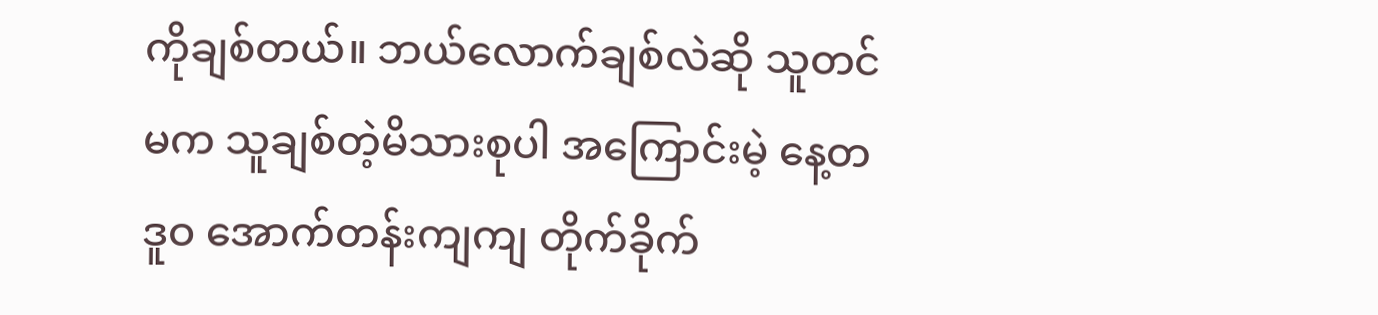ကိုချစ်တယ်။ ဘယ်လောက်ချစ်လဲဆို သူတင်မက သူချစ်တဲ့မိသားစုပါ အကြောင်းမဲ့ နေ့တဒူဝ အောက်တန်းကျကျ တိုက်ခိုက်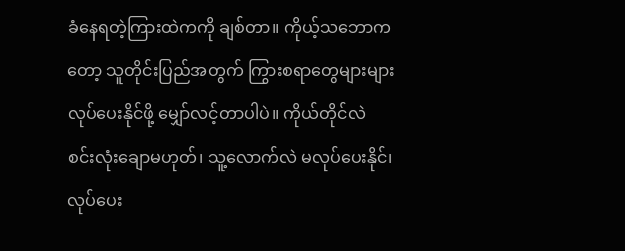ခံနေရတဲ့ကြားထဲကကို ချစ်တာ။ ကိုယ့်သဘောကတော့ သူတိုင်းပြည်အတွက် ကြွားစရာတွေများများလုပ်ပေးနိုင်ဖို့ မျှော်လင့်တာပါပဲ။ ကိုယ်တိုင်လဲ စင်းလုံးချောမဟုတ်၊ သူ့လောက်လဲ မလုပ်ပေးနိုင်၊ လုပ်ပေး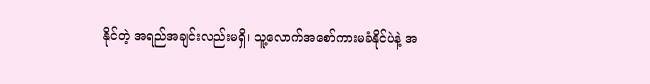နိုင်တဲ့ အရည်အချင်းလည်းမရှိ၊ သူ့လောက်အစော်ကားမခံနိုင်ပဲနဲ့ အ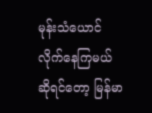မုန်းသံယောင်လိုက်နေကြမယ်ဆိုရင်တော့ မြန်မာ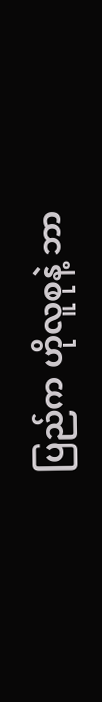ပြည်က ဟိုလူစုနဲ့ ဘာ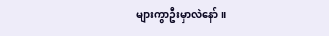များကွာဦးမှာလဲနော်။